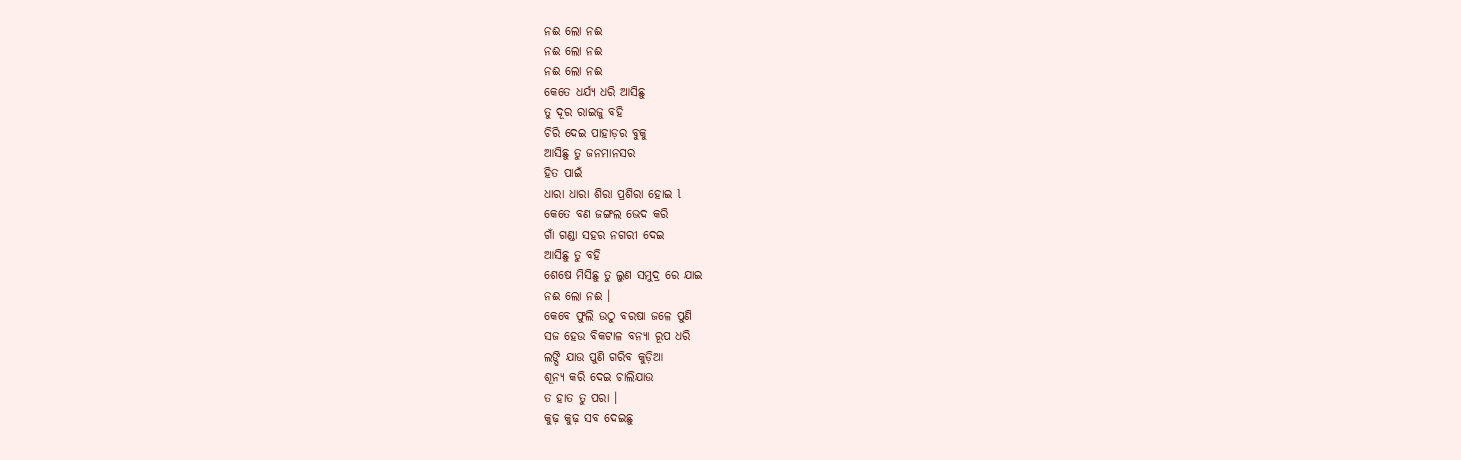ନଈ ଲୋ ନଈ
ନଈ ଲୋ ନଈ
ନଈ ଲୋ ନଈ
କେତେ ଧର୍ଯ୍ୟ ଧରି ଆସିଛୁ
ତୁ ଦୂର ରାଇଜୁ ବହି
ଚିରି ଦେଇ ପାହାଡ଼ର ବୁକୁ
ଆସିଛୁ ତୁ ଜନମାନସର
ହିତ ପାଇଁ
ଧାରା ଧାରା ଶିରା ପ୍ରଶିରା ହୋଇ l
କେତେ ବଣ ଜଙ୍ଗଲ ଭେଦ କରି
ଗାଁ ଗଣ୍ଡା ସହର ନଗରୀ ଦେଇ
ଆସିଛୁ ତୁ ବହି
ଶେଷେ ମିସିଛୁ ତୁ ଲୁଣ ସମୁଦ୍ର ରେ ଯାଇ
ନଈ ଲୋ ନଈ ।
କେବେ ଫୁଲି ଉଠୁ ବରଷା ଜଳେ ପୁଣି
ସଜ ହେଉ ବିକଟାଳ ବନ୍ୟା ରୂପ ଧରି
ଲଙ୍ଘି ଯାଉ ପୁଣି ଗରିବ କୁଡ଼ିଆ
ଶୂନ୍ୟ କରି ଦେଇ ଚାଲିଯାଉ
ତ ହାତ ତୁ ପରା ।
କୁଢ଼ କୁଢ଼ ସବ ଦେଇଛୁ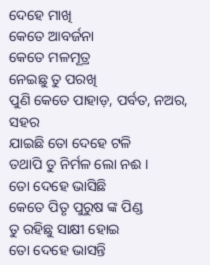ଦେହେ ମାଖି
କେତେ ଆବର୍ଜନା
କେତେ ମଳମୂତ୍ର
ନେଇଛୁ ତୁ ପରଖି
ପୁଣି କେତେ ପାହାଡ଼, ପର୍ବତ, ନଅର, ସହର
ଯାଇଛି ତୋ ଦେହେ ଟଳି
ତଥାପି ତୁ ନିର୍ମଳ ଲୋ ନଈ ।
ତୋ ଦେହେ ଭାସିଛି
କେତେ ପିତୃ ପୁରୁଷ ଙ୍କ ପିଣ୍ଡ
ତୁ ରହିଛୁ ସାକ୍ଷୀ ହୋଇ
ତୋ ଦେହେ ଭାସନ୍ତି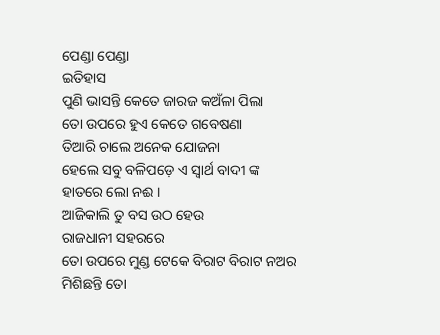ପେଣ୍ଡା ପେଣ୍ଡା
ଇତିହାସ
ପୁଣି ଭାସନ୍ତି କେତେ ଜାରଜ କଅଁଳା ପିଲା
ତୋ ଉପରେ ହୁଏ କେତେ ଗବେଷଣା
ତିଆରି ଚାଲେ ଅନେକ ଯୋଜନା
ହେଲେ ସବୁ ବଳିପଡ଼େ ଏ ସ୍ୱାର୍ଥ ବାଦୀ ଙ୍କ
ହାତରେ ଲୋ ନଈ ।
ଆଜିକାଲି ତୁ ବସ ଉଠ ହେଉ
ରାଜଧାନୀ ସହରରେ
ତୋ ଉପରେ ମୁଣ୍ଡ ଟେକେ ବିରାଟ ବିରାଟ ନଅର
ମିଶିଛନ୍ତି ତୋ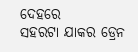ଦେହରେ
ସହରଟା ଯାକର ଡ୍ରେନ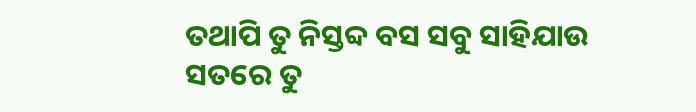ତଥାପି ତୁ ନିସ୍ତବ୍ଦ ବସ ସବୁ ସାହିଯାଉ
ସତରେ ତୁ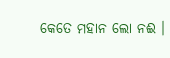କେତେ ମହାନ ଲୋ ନଈ ।